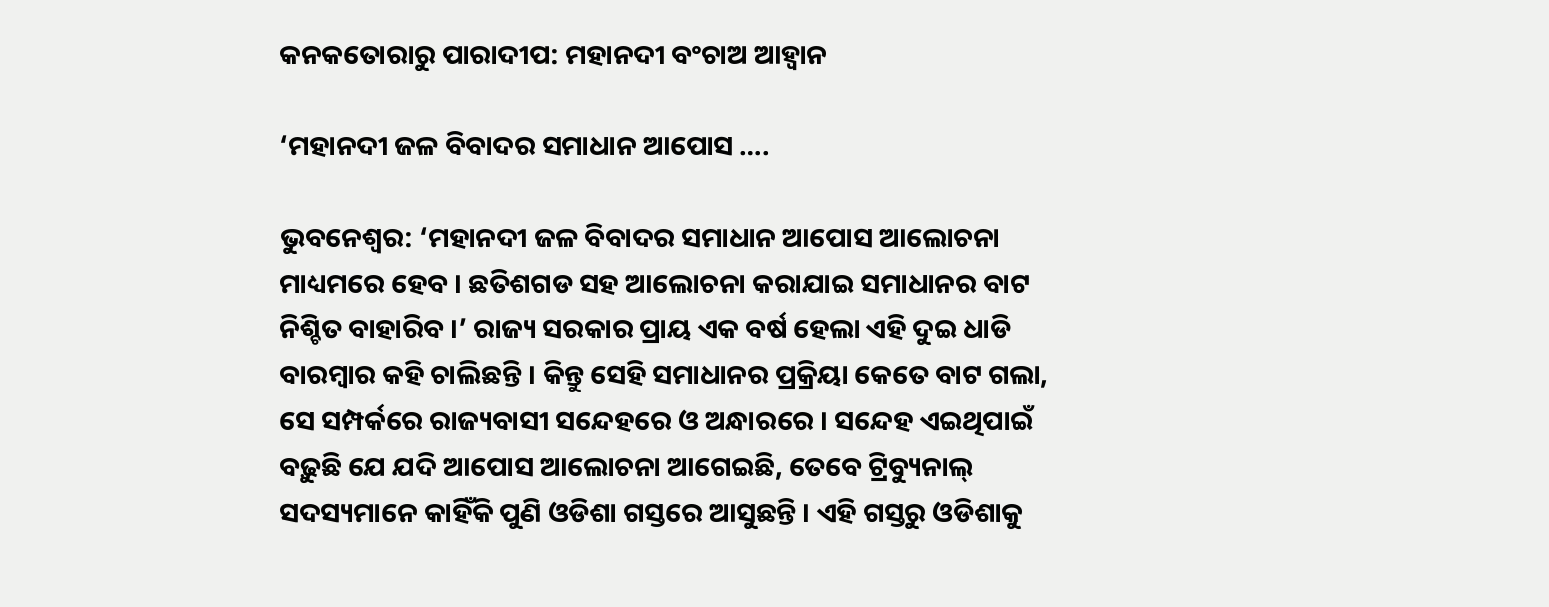କନକତୋରାରୁ ପାରାଦୀପ: ମହାନଦୀ ବଂଚାଅ ଆହ୍ୱାନ

‘ମହାନଦୀ ଜଳ ବିବାଦର ସମାଧାନ ଆପୋସ ….

ଭୁବନେଶ୍ୱର: ‘ମହାନଦୀ ଜଳ ବିବାଦର ସମାଧାନ ଆପୋସ ଆଲୋଚନା ମାଧ୍ୟମରେ ହେବ । ଛତିଶଗଡ ସହ ଆଲୋଚନା କରାଯାଇ ସମାଧାନର ବାଟ ନିଶ୍ଚିତ ବାହାରିବ ।’ ରାଜ୍ୟ ସରକାର ପ୍ରାୟ ଏକ ବର୍ଷ ହେଲା ଏହି ଦୁଇ ଧାଡି ବାରମ୍ବାର କହି ଚାଲିଛନ୍ତି । କିନ୍ତୁ ସେହି ସମାଧାନର ପ୍ରକ୍ରିୟା କେତେ ବାଟ ଗଲା, ସେ ସମ୍ପର୍କରେ ରାଜ୍ୟବାସୀ ସନ୍ଦେହରେ ଓ ଅନ୍ଧାରରେ । ସନ୍ଦେହ ଏଇଥିପାଇଁ ବଢ଼ୁଛି ଯେ ଯଦି ଆପୋସ ଆଲୋଚନା ଆଗେଇଛି, ତେବେ ଟ୍ରିବ୍ୟୁନାଲ୍ ସଦସ୍ୟମାନେ କାହିଁକି ପୁଣି ଓଡିଶା ଗସ୍ତରେ ଆସୁଛନ୍ତି । ଏହି ଗସ୍ତରୁ ଓଡିଶାକୁ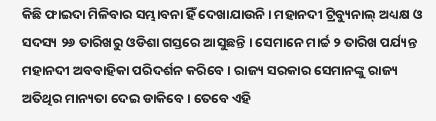କିଛି ଫାଇଦା ମିଳିବାର ସମ୍ଭାବନା ହିଁ ଦେଖାଯାଉନି । ମହାନଦୀ ଟ୍ରିବ୍ୟୁନାଲ୍ ଅଧ୍ୟକ୍ଷ ଓ ସଦସ୍ୟ ୨୬ ତାରିଖରୁ ଓଡିଶା ଗସ୍ତରେ ଆସୁଛନ୍ତି । ସେମାନେ ମାର୍ଚ୍ଚ ୨ ତାରିଖ ପର୍ଯ୍ୟନ୍ତ ମହାନଦୀ ଅବବାହିକା ପରିଦର୍ଶନ କରିବେ । ରାଜ୍ୟ ସରକାର ସେମାନଙ୍କୁ ରାଜ୍ୟ ଅତିଥିର ମାନ୍ୟତା ଦେଇ ଡାକିବେ । ତେବେ ଏହି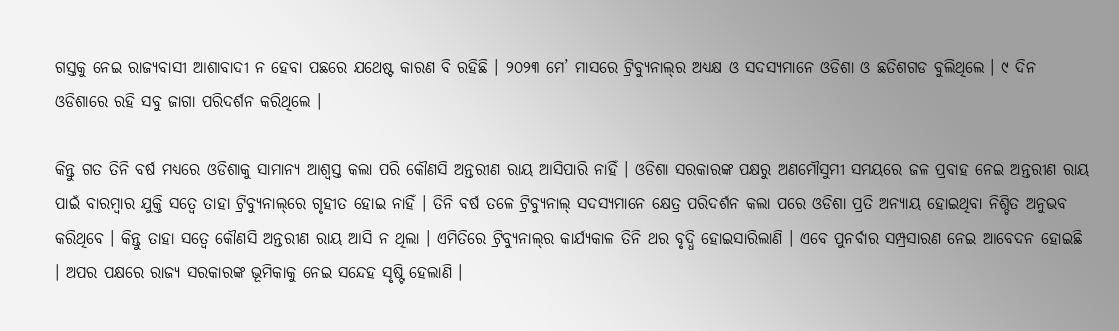ଗସ୍ତକୁ ନେଇ ରାଜ୍ୟବାସୀ ଆଶାବାଦୀ ନ ହେବା ପଛରେ ଯଥେଷ୍ଟ କାରଣ ବି ରହିଛି । ୨୦୨୩ ମେ’ ମାସରେ ଟ୍ରିବ୍ୟୁନାଲ୍‌ର ଅଧ୍ୟକ୍ଷ ଓ ସଦସ୍ୟମାନେ ଓଡିଶା ଓ ଛତିଶଗଡ ବୁଲିଥିଲେ । ୯ ଦିନ ଓଡିଶାରେ ରହି ସବୁ ଜାଗା ପରିଦର୍ଶନ କରିଥିଲେ ।

କିନ୍ତୁ ଗତ ତିନି ବର୍ଷ ମଧ୍ୟରେ ଓଡିଶାକୁ ସାମାନ୍ୟ ଆଶ୍ୱସ୍ତ କଲା ପରି କୌଣସି ଅନ୍ତରୀଣ ରାୟ ଆସିପାରି ନାହିଁ । ଓଡିଶା ସରକାରଙ୍କ ପକ୍ଷରୁ ଅଣମୌସୁମୀ ସମୟରେ ଜଳ ପ୍ରବାହ ନେଇ ଅନ୍ତରୀଣ ରାୟ ପାଇଁ ବାରମ୍ବାର ଯୁକ୍ତି ସତ୍ୱେ ତାହା ଟ୍ରିବ୍ୟୁନାଲ୍‌ରେ ଗୃହୀତ ହୋଇ ନାହିଁ । ତିନି ବର୍ଷ ତଳେ ଟ୍ରିବ୍ୟୁନାଲ୍ ସଦସ୍ୟମାନେ କ୍ଷେତ୍ର ପରିଦର୍ଶନ କଲା ପରେ ଓଡିଶା ପ୍ରତି ଅନ୍ୟାୟ ହୋଇଥିବା ନିଶ୍ଚିତ ଅନୁଭବ କରିଥିବେ । କିନ୍ତୁ ତାହା ସତ୍ୱେ କୌଣସି ଅନ୍ତରୀଣ ରାୟ ଆସି ନ ଥିଲା । ଏମିତିରେ ଟ୍ରିବ୍ୟୁନାଲ୍‌ର କାର୍ଯ୍ୟକାଳ ତିନି ଥର ବୃଦ୍ଧି ହୋଇସାରିଲାଣି । ଏବେ ପୁନର୍ବାର ସମ୍ପ୍ରସାରଣ ନେଇ ଆବେଦନ ହୋଇଛି । ଅପର ପକ୍ଷରେ ରାଜ୍ୟ ସରକାରଙ୍କ ଭୂମିକାକୁ ନେଇ ସନ୍ଦେହ ସୃଷ୍ଟି ହେଲାଣି ।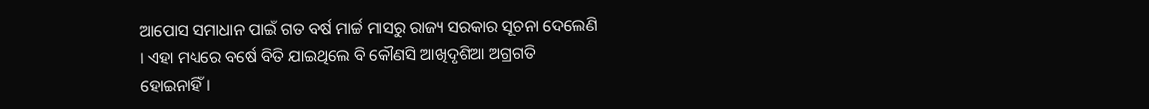ଆପୋସ ସମାଧାନ ପାଇଁ ଗତ ବର୍ଷ ମାର୍ଚ୍ଚ ମାସରୁ ରାଜ୍ୟ ସରକାର ସୂଚନା ଦେଲେଣି । ଏହା ମଧ୍ୟରେ ବର୍ଷେ ବିତି ଯାଇଥିଲେ ବି କୌଣସି ଆଖିଦୃଶିଆ ଅଗ୍ରଗତି ହୋଇନାହିଁ ।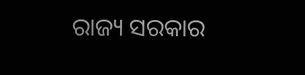ରାଜ୍ୟ ସରକାର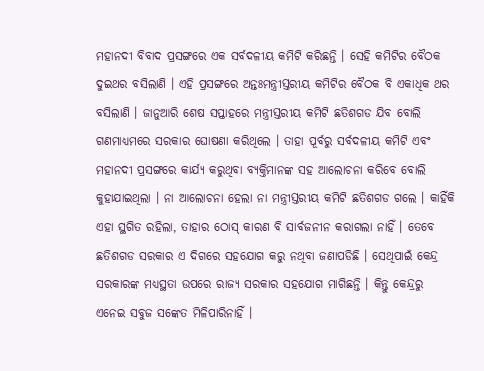ମହାନଦୀ ବିବାଦ ପ୍ରସଙ୍ଗରେ ଏକ ସର୍ବଦଳୀୟ କମିଟି କରିଛନ୍ତି । ସେହି କମିଟିର ବୈଠକ ଦୁଇଥର ବସିଲାଣି । ଏହି ପ୍ରସଙ୍ଗରେ ଅନ୍ତଃମନ୍ତ୍ରୀସ୍ତରୀୟ କମିଟିର ବୈଠକ ବି ଏକାଧିକ ଥର ବସିଲାଣି । ଜାନୁଆରି ଶେଷ ସପ୍ତାହରେ ମନ୍ତ୍ରୀସ୍ତରୀୟ କମିଟି ଛତିଶଗଡ ଯିବ ବୋଲି ଗଣମାଧ୍ୟମରେ ସରକାର ଘୋଷଣା କରିଥିଲେ । ତାହା ପୂର୍ବରୁ ସର୍ବଦଳୀୟ କମିଟି ଏବଂ ମହାନଦୀ ପ୍ରସଙ୍ଗରେ କାର୍ଯ୍ୟ କରୁଥିବା ବ୍ୟକ୍ତିମାନଙ୍କ ସହ ଆଲୋଚନା କରିବେ ବୋଲି କୁହାଯାଇଥିଲା । ନା ଆଲୋଚନା ହେଲା ନା ମନ୍ତ୍ରୀସ୍ତରୀୟ କମିଟି ଛତିଶଗଡ ଗଲେ । କାହିଁକି ଏହା ସ୍ଥଗିତ ରହିଲା, ତାହାର ଠୋସ୍ କାରଣ ବି ସାର୍ବଜନୀନ କରାଗଲା ନାହିଁ । ତେବେ ଛତିଶଗଡ ସରକାର ଏ ଦିଗରେ ସହଯୋଗ କରୁ ନଥିବା ଜଣାପଡିଛି । ସେଥିପାଇଁ କେନ୍ଦ୍ର ସରକାରଙ୍କ ମଧ୍ୟସ୍ଥତା ଉପରେ ରାଜ୍ୟ ସରକାର ସହଯୋଗ ମାଗିଛନ୍ତି । କିନ୍ତୁ କେନ୍ଦ୍ରରୁ ଏନେଇ ସବୁଜ ସଙ୍କେତ ମିଳିପାରିନାହିଁ ।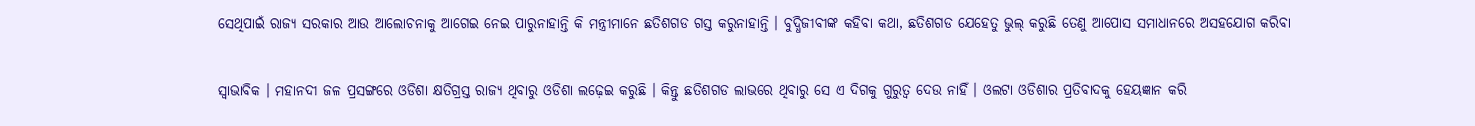ସେଥିପାଇଁ ରାଜ୍ୟ ସରକାର ଆଉ ଆଲୋଚନାକୁ ଆଗେଇ ନେଇ ପାରୁନାହାନ୍ତି କି ମନ୍ତ୍ରୀମାନେ ଛତିଶଗଡ ଗସ୍ତ କରୁନାହାନ୍ତି । ବୁଦ୍ଧିଜୀବୀଙ୍କ କହିବା କଥା, ଛତିଶଗଡ ଯେହେତୁ ଭୁଲ୍ କରୁଛି ତେଣୁ ଆପୋସ ସମାଧାନରେ ଅସହଯୋଗ କରିବା

ସ୍ୱାଭାବିକ । ମହାନଦୀ ଜଳ ପ୍ରସଙ୍ଗରେ ଓଡିଶା କ୍ଷତିଗ୍ରସ୍ତ ରାଜ୍ୟ ଥିବାରୁ ଓଡିଶା ଲଢ଼େଇ କରୁଛି । କିନ୍ତୁ ଛତିଶଗଡ ଲାଭରେ ଥିବାରୁ ସେ ଏ ଦିଗକୁ ଗୁରୁତ୍ୱ ଦେଉ ନାହିଁ । ଓଲଟା ଓଡିଶାର ପ୍ରତିବାଦକୁ ହେୟଜ୍ଞାନ କରି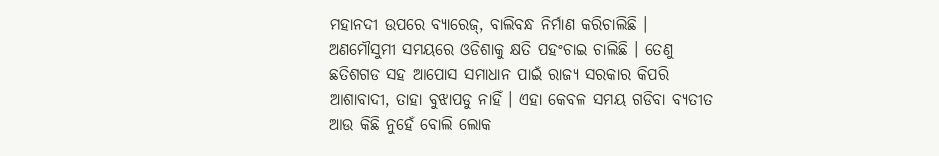ମହାନଦୀ ଉପରେ ବ୍ୟାରେଜ୍‌, ବାଲିବନ୍ଧ ନିର୍ମାଣ କରିଚାଲିଛି । ଅଣମୌସୁମୀ ସମୟରେ ଓଡିଶାକୁ କ୍ଷତି ପହଂଚାଇ ଚାଲିଛି । ତେଣୁ ଛତିଶଗଡ ସହ ଆପୋସ ସମାଧାନ ପାଇଁ ରାଜ୍ୟ ସରକାର କିପରି ଆଶାବାଦୀ, ତାହା ବୁଝାପଡୁ ନାହିଁ । ଏହା କେବଳ ସମୟ ଗଡିବା ବ୍ୟତୀତ ଆଉ କିଛି ନୁହେଁ ବୋଲି ଲୋକ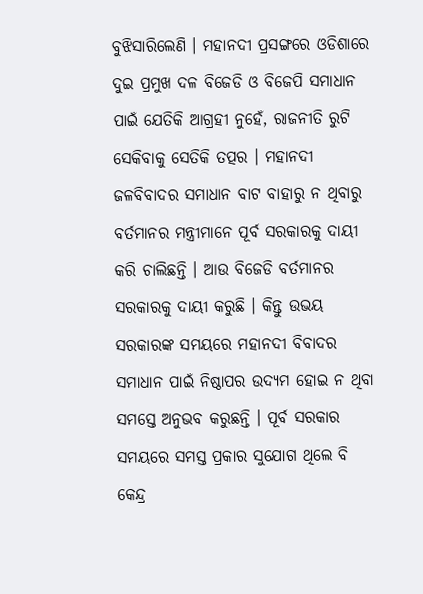ବୁଝିସାରିଲେଣି । ମହାନଦୀ ପ୍ରସଙ୍ଗରେ ଓଡିଶାରେ ଦୁଇ ପ୍ରମୁଖ ଦଳ ବିଜେଡି ଓ ବିଜେପି ସମାଧାନ ପାଇଁ ଯେତିକି ଆଗ୍ରହୀ ନୁହେଁ, ରାଜନୀତି ରୁଟି ସେକିବାକୁ ସେତିକି ତତ୍ପର । ମହାନଦୀ ଜଳବିବାଦର ସମାଧାନ ବାଟ ବାହାରୁ ନ ଥିବାରୁ ବର୍ତମାନର ମନ୍ତ୍ରୀମାନେ ପୂର୍ବ ସରକାରକୁ ଦାୟୀ କରି ଚାଲିଛନ୍ତି । ଆଉ ବିଜେଡି ବର୍ତମାନର ସରକାରକୁ ଦାୟୀ କରୁଛି । କିନ୍ତୁ ଉଭୟ ସରକାରଙ୍କ ସମୟରେ ମହାନଦୀ ବିବାଦର ସମାଧାନ ପାଇଁ ନିଷ୍ଠାପର ଉଦ୍ୟମ ହୋଇ ନ ଥିବା ସମସ୍ତେ ଅନୁଭବ କରୁଛନ୍ତି । ପୂର୍ବ ସରକାର ସମୟରେ ସମସ୍ତ ପ୍ରକାର ସୁଯୋଗ ଥିଲେ ବି କେନ୍ଦ୍ର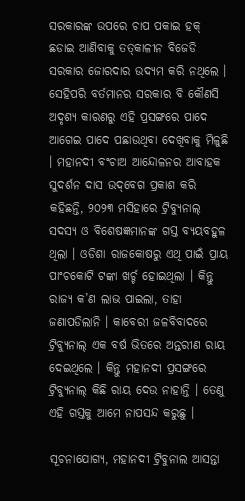ସରକାରଙ୍କ ଉପରେ ଚାପ ପକାଇ ହକ୍ ଛଡାଇ ଆଣିବାକୁ ତତ୍‌କାଳୀନ ବିଜେଡି ସରକାର ଜୋରଦାର ଉଦ୍ୟମ କରି ନଥିଲେ । ସେହିପରି ବର୍ତମାନର ସରକାର ବି କୌଣସି ଅଦୃଶ୍ୟ କାରଣରୁ ଏହି ପ୍ରସଙ୍ଗରେ ପାଦେ ଆଗେଇ ପାଦେ ପଛାଉଥିବା ଦେଖିବାକୁ ମିଳୁଛି । ମହାନଦୀ ବଂଚାଅ ଆନ୍ଦୋଳନର ଆବାହକ ସୁଦର୍ଶନ ଦାସ ଉଦ୍‌ବେଗ ପ୍ରକାଶ କରି କହିଛନ୍ତି, ୨୦୨୩ ମସିହାରେ ଟ୍ରିବ୍ୟୁନାଲ୍ ସଦସ୍ୟ ଓ ବିଶେଷଜ୍ଞମାନଙ୍କ ଗସ୍ତ ବ୍ୟୟବହୁଳ ଥିଲା । ଓଡିଶା ରାଜକୋଷରୁ ଏଥି ପାଇଁ ପ୍ରାୟ ପାଂଚକୋଟି ଟଙ୍କା ଖର୍ଚ୍ଚ ହୋଇଥିଲା । କିନ୍ତୁ ରାଜ୍ୟ କ’ଣ ଲାଭ ପାଇଲା, ତାହା ଜଣାପଡିଲାନି । କାବେରୀ ଜଳବିବାଦରେ ଟ୍ରିବ୍ୟୁନାଲ୍ ଏକ ବର୍ଷ ଭିତରେ ଅନ୍ତରୀଣ ରାୟ ଦେଇଥିଲେ । କିନ୍ତୁ ମହାନଦୀ ପ୍ରସଙ୍ଗରେ ଟ୍ରିବ୍ୟୁନାଲ୍ କିଛି ରାୟ ଦେଉ ନାହାନ୍ତି । ତେଣୁ ଏହି ଗସ୍ତକୁ ଆମେ ନାପସନ୍ଦ କରୁଛୁ ।

ସୂଚନାଯୋଗ୍ୟ, ମହାନଦୀ ଟ୍ରିବୁନାଲ ଆସନ୍ତା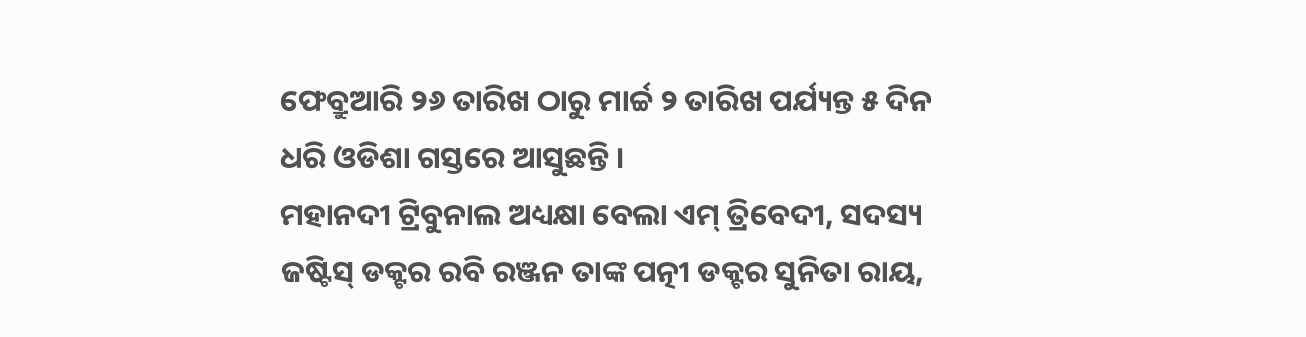ଫେବ୍ରୁଆରି ୨୬ ତାରିଖ ଠାରୁ ମାର୍ଚ୍ଚ ୨ ତାରିଖ ପର୍ଯ୍ୟନ୍ତ ୫ ଦିନ ଧରି ଓଡିଶା ଗସ୍ତରେ ଆସୁଛନ୍ତି ।
ମହାନଦୀ ଟ୍ରିବୁନାଲ ଅଧ୍ୟକ୍ଷା ବେଲା ଏମ୍ ତ୍ରିବେଦୀ, ସଦସ୍ୟ ଜଷ୍ଟିସ୍ ଡକ୍ଟର ରବି ରଞ୍ଜନ ତାଙ୍କ ପତ୍ନୀ ଡକ୍ଟର ସୁନିତା ରାୟ,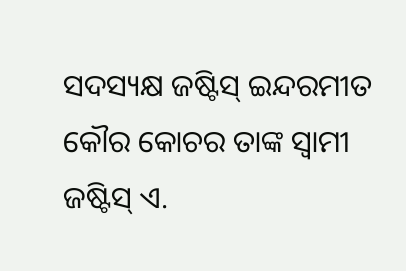ସଦସ୍ୟକ୍ଷ ଜଷ୍ଟିସ୍ ଇନ୍ଦରମୀତ କୌର କୋଚର ତାଙ୍କ ସ୍ୱାମୀ ଜଷ୍ଟିସ୍ ଏ.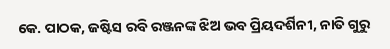କେ. ପାଠକ, ଜଷ୍ଟିସ ରବି ରଞ୍ଜନଙ୍କ ଝିଅ ଭବ ପ୍ରିୟଦର୍ଶିନୀ, ନାତି ଗୁରୁ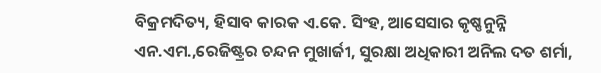ବିକ୍ରମଦିତ୍ୟ, ହିସାବ କାରକ ଏ.କେ. ସିଂହ, ଆସେସାର କୃଷ୍ଣନୁନ୍ନି ଏନ.ଏମ.,ରେଜିଷ୍ଟ୍ରର ଚନ୍ଦନ ମୁଖାର୍ଜୀ, ସୁରକ୍ଷା ଅଧିକାରୀ ଅନିଲ ଦତ ଶର୍ମା,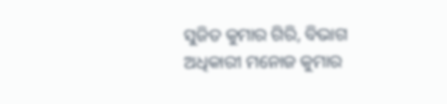ସୁଜିତ କୁମାର ଗିରି, ବିଭାଗ ଅଧିକାରୀ ମନୋଜ କୁମାର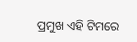ପ୍ରମୁଖ ଏହି ଟିମରେ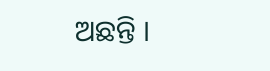ଅଛନ୍ତି ।